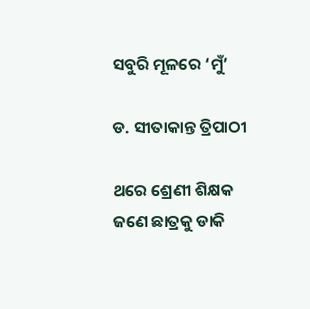ସବୁରି ମୂଳରେ ‘ମୁଁ’

ଡ. ସୀତାକାନ୍ତ ତ୍ରିପାଠୀ

ଥରେ ଶ୍ରେଣୀ ଶିକ୍ଷକ ଜଣେ ଛାତ୍ରକୁ ଡାକି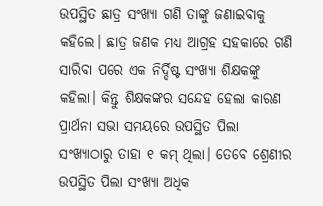ଉପସ୍ଥିତ ଛାତ୍ର ସଂଖ୍ୟା ଗଣି ତାଙ୍କୁ ଜଣାଇବାକୁ କହିଲେ। ଛାତ୍ର ଜଣକ ମଧ୍ୟ ଆଗ୍ରହ ସହକାରେ ଗଣି ସାରିବା ପରେ ଏକ ନିର୍ଦ୍ଦିଷ୍ଟ ସଂଖ୍ୟା ଶିକ୍ଷକଙ୍କୁ କହିଲା। କିନ୍ତୁ ଶିକ୍ଷକଙ୍କର ସନ୍ଦେହ ହେଲା କାରଣ ପ୍ରାର୍ଥନା ସଭା ସମୟରେ ଉପସ୍ଥିତ ପିଲା ସଂଖ୍ୟାଠାରୁ ତାହା ୧ କମ୍‌ ଥିଲା। ତେବେ ଶ୍ରେଣୀର ଉପସ୍ଥିତ ପିଲା ସଂଖ୍ୟା ଅଧିକ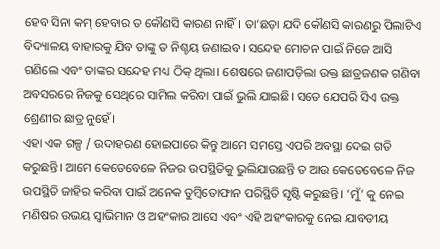ହେବ ସିନା କମ୍‌ ହେବାର ତ କୌଣସି କାରଣ ନାହିଁ। ତା’ଛଡ଼ା ଯଦି କୌଣସି କାରଣରୁ ପିଲାଟିଏ ବିଦ୍ୟାଳୟ ବାହାରକୁ ଯିବ ତାଙ୍କୁ ତ ନିଶ୍ଚୟ ଜଣାଇବ। ସନ୍ଦେହ ମୋଚନ ପାଇଁ ନିଜେ ଆସି ଗଣିଲେ ଏବଂ ତାଙ୍କର ସନ୍ଦେହ ମଧ୍ୟ ଠିକ୍‌ ଥିଲା। ଶେଷରେ ଜଣାପଡ଼ିଲା ଉକ୍ତ ଛାତ୍ରଜଣକ ଗଣିବା ଅବସରରେ ନିଜକୁ ସେଥିରେ ସାମିଲ କରିବା ପାଇଁ ଭୁଲି ଯାଇଛି। ସତେ ଯେପରି ସିଏ ଉକ୍ତ ଶ୍ରେଣୀର ଛାତ୍ର ନୁହେଁ।
ଏହା ଏକ ଗଳ୍ପ / ଉଦାହରଣ ହୋଇପାରେ କିନ୍ତୁ ଆମେ ସମସ୍ତେ ଏପରି ଅବସ୍ଥା ଦେଇ ଗତି କରୁଛନ୍ତି। ଆମେ କେତେବେଳେ ନିଜର ଉପସ୍ଥିତିକୁ ଭୁଲିଯାଉଛନ୍ତି ତ ଆଉ କେତେବେଳେ ନିଜ ଉପସ୍ଥିତି ଜାହିର କରିବା ପାଇଁ ଅନେକ ତୁମ୍ବିତୋଫାନ ପରିସ୍ଥିତି ସୃଷ୍ଟି କରୁଛନ୍ତି। ‘ମୁଁ’ କୁ ନେଇ ମଣିଷର ଉଭୟ ସ୍ବାଭିମାନ ଓ ଅହଂକାର ଆସେ ଏବଂ ଏହି ଅହଂକାରକୁ ନେଇ ଯାବତୀୟ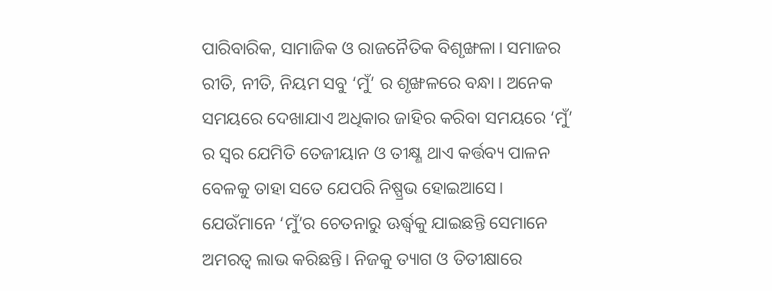ପାରିବାରିକ, ସାମାଜିକ ଓ ରାଜନୈତିକ ବିଶୃଙ୍ଖଳା। ସମାଜର ରୀତି, ନୀତି, ନିୟମ ସବୁ ‘ମୁଁ’ ର ଶୃଙ୍ଖଳରେ ବନ୍ଧା। ଅନେକ ସମୟରେ ଦେଖାଯାଏ ଅଧିକାର ଜାହିର କରିବା ସମୟରେ ‘ମୁଁ’ ର ସ୍ବର ଯେମିତି ତେଜୀୟାନ ଓ ତୀକ୍ଷ୍ଣ ଥାଏ କର୍ତ୍ତବ୍ୟ ପାଳନ ବେଳକୁ ତାହା ସତେ ଯେପରି ନିଷ୍ପ୍ରଭ ହୋଇଆସେ।
ଯେଉଁମାନେ ‘ମୁଁ’ର ଚେତନାରୁ ଊର୍ଦ୍ଧ୍ୱକୁ ଯାଇଛନ୍ତି ସେମାନେ ଅମରତ୍ୱ ଲାଭ କରିଛନ୍ତି। ନିଜକୁ ତ୍ୟାଗ ଓ ତିତୀକ୍ଷାରେ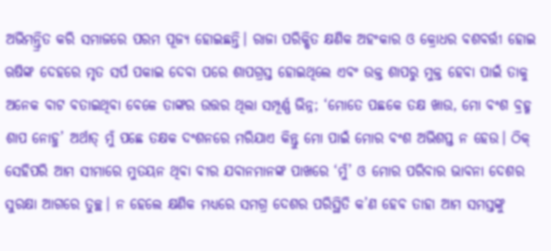ଅଭିମନ୍ତ୍ରିତ କରି ସମାଜରେ ପରମ ପୂଜ୍ୟ ହୋଇଛନ୍ତି। ରାଜା ପରିକ୍ଷିତ କ୍ଷଣିକ ଅହଂକାର ଓ କ୍ରୋଧର ବଶବର୍ତ୍ତୀ ହୋଇ ଋଷିଙ୍କ ଦେହରେ ମୃତ ସର୍ପ ପକାଇ ଦେବା ପରେ ଶାପଗ୍ରସ୍ତ ହୋଇଥିଲେ ଏବଂ ଉକ୍ତ ଶାପରୁ ମୁକ୍ତ ହେବା ପାଇଁ ତାକୁ ଅନେକ ବାଟ ବତାଇଥିବା ବେଳେ ତାଙ୍କର ଉତ୍ତର ଥିଲା ସମ୍ପୂର୍ଣ୍ଣ ଭିନ୍ନ; ‘ମୋତେ ପଛକେ ତକ୍ଷ ଖାଉ, ମୋ ବଂଶ ବ୍ରହ୍ମ ଶାପ ନୋହୁ’ ଅର୍ଥାତ୍‌ ମୁଁ ପଛେ ତକ୍ଷକ ଦଂଶନରେ ମରିଯାଏ କିନ୍ତୁ ମୋ ପାଇଁ ମୋର ବଂଶ ଅଭିଶପ୍ତ ନ ହେଉ। ଠିକ୍‌ ସେହିପରି ଆମ ସୀମାରେ ମୁତୟନ ଥିବା ବୀର ଯବାନମାନଙ୍କ ପାଖରେ ‘ମୁଁ’ ଓ ମୋର ପରିବାର ଭାବନା ଦେଶର ସୁରକ୍ଷା ଆଗରେ ତୁଚ୍ଛ। ନ ହେଲେ କ୍ଷଣିକ ମଧ୍ୟରେ ସମଗ୍ର ଦେଶର ପରିସ୍ଥିତି କ’ଣ ହେବ ତାହା ଆମ ସମସ୍ତଙ୍କୁ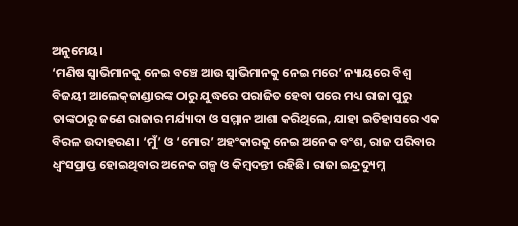ଅନୁମେୟ।
‘ମଣିଷ ସ୍ବାଭିମାନକୁ ନେଇ ବଞ୍ଚେ ଆଉ ସ୍ବାଭିମାନକୁ ନେଇ ମରେ’ ନ୍ୟାୟରେ ବିଶ୍ୱ ବିଜୟୀ ଆଲେକ୍‌ଜାଣ୍ଡାରଙ୍କ ଠାରୁ ଯୁଦ୍ଧରେ ପରାଜିତ ହେବା ପରେ ମଧ୍ୟ ରାଜା ପୁରୁ ତାଙ୍କଠାରୁ ଜଣେ ରାଜାର ମର୍ଯ୍ୟାଦା ଓ ସମ୍ମାନ ଆଶା କରିଥିଲେ, ଯାହା ଇତିହାସରେ ଏକ ବିରଳ ଉଦାହରଣ। ‘ମୁଁ’ ଓ ‘ମୋର’ ଅହଂକାରକୁ ନେଇ ଅନେକ ବଂଶ, ରାଜ ପରିବାର ଧ୍ୱଂସପ୍ରାପ୍ତ ହୋଇଥିବାର ଅନେକ ଗଳ୍ପ ଓ କିମ୍ବଦନ୍ତୀ ରହିଛି। ରାଜା ଇନ୍ଦ୍ରଦ୍ୟୁମ୍ନ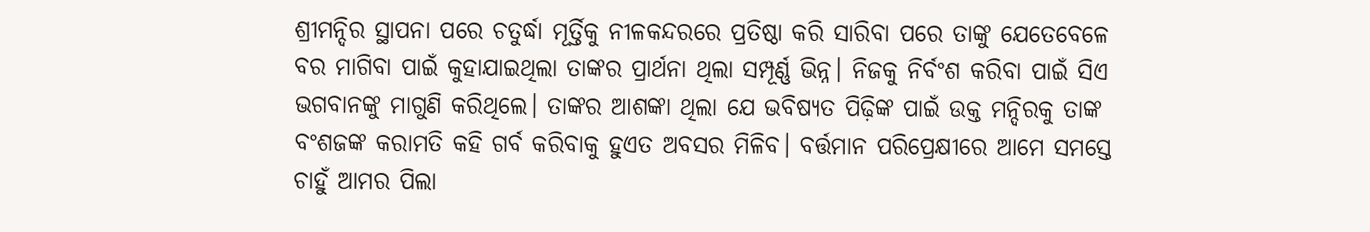ଶ୍ରୀମନ୍ଦିର ସ୍ଥାପନା ପରେ ଚତୁର୍ଦ୍ଧା ମୂର୍ତ୍ତିକୁ ନୀଳକନ୍ଦରରେ ପ୍ରତିଷ୍ଠା କରି ସାରିବା ପରେ ତାଙ୍କୁ ଯେତେବେଳେ ବର ମାଗିବା ପାଇଁ କୁହାଯାଇଥିଲା ତାଙ୍କର ପ୍ରାର୍ଥନା ଥିଲା ସମ୍ପୂର୍ଣ୍ଣ ଭିନ୍ନ। ନିଜକୁ ନିର୍ବଂଶ କରିବା ପାଇଁ ସିଏ ଭଗବାନଙ୍କୁ ମାଗୁଣି କରିଥିଲେ। ତାଙ୍କର ଆଶଙ୍କା ଥିଲା ଯେ ଭବିଷ୍ୟତ ପିଢ଼ିଙ୍କ ପାଇଁ ଉକ୍ତ ମନ୍ଦିରକୁ ତାଙ୍କ ବଂଶଜଙ୍କ କରାମତି କହି ଗର୍ବ କରିବାକୁ ହୁଏତ ଅବସର ମିଳିବ। ବର୍ତ୍ତମାନ ପରିପ୍ରେକ୍ଷୀରେ ଆମେ ସମସ୍ତେ ଚାହୁଁ ଆମର ପିଲା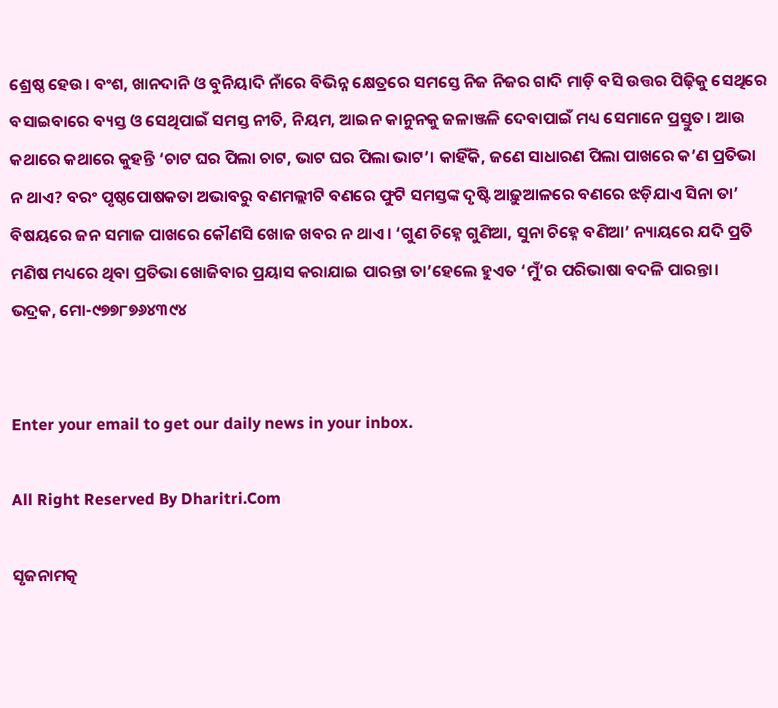ଶ୍ରେଷ୍ଠ ହେଉ। ବଂଶ, ଖାନଦାନି ଓ ବୁନିୟାଦି ନାଁରେ ବିଭିନ୍ନ କ୍ଷେତ୍ରରେ ସମସ୍ତେ ନିଜ ନିଜର ଗାଦି ମାଡ଼ି ବସି ଉତ୍ତର ପିଢ଼ିକୁ ସେଥିରେ ବସାଇବାରେ ବ୍ୟସ୍ତ ଓ ସେଥିପାଇଁ ସମସ୍ତ ନୀତି, ନିୟମ, ଆଇନ କାନୁନକୁ ଜଳାଞ୍ଜଳି ଦେବାପାଇଁ ମଧ୍ୟ ସେମାନେ ପ୍ରସ୍ତୁତ। ଆଉ କଥାରେ କଥାରେ କୁହନ୍ତି ‘ଚାଟ ଘର ପିଲା ଚାଟ, ଭାଟ ଘର ପିଲା ଭାଟ’। କାହିଁକି, ଜଣେ ସାଧାରଣ ପିଲା ପାଖରେ କ’ଣ ପ୍ରତିଭା ନ ଥାଏ? ବରଂ ପୃଷ୍ଠପୋଷକତା ଅଭାବରୁ ବଣମଲ୍ଲୀଟି ବଣରେ ଫୁଟି ସମସ୍ତଙ୍କ ଦୃଷ୍ଟି ଆଢ଼ୁଆଳରେ ବଣରେ ଝଡ଼ିଯାଏ ସିନା ତା’ ବିଷୟରେ ଜନ ସମାଜ ପାଖରେ କୌଣସି ଖୋଜ ଖବର ନ ଥାଏ। ‘ଗୁଣ ଚିହ୍ନେ ଗୁଣିଆ, ସୁନା ଚିହ୍ନେ ବଣିଆ’ ନ୍ୟାୟରେ ଯଦି ପ୍ରତି ମଣିଷ ମଧ୍ୟରେ ଥିବା ପ୍ରତିଭା ଖୋଜିବାର ପ୍ରୟାସ କରାଯାଇ ପାରନ୍ତା ତା’ହେଲେ ହୁଏତ ‘ମୁଁ’ର ପରିଭାଷା ବଦଳି ପାରନ୍ତା।
ଭଦ୍ରକ, ମୋ-୯୭୭୮୭୬୪୩୯୪


Enter your email to get our daily news in your inbox.

All Right Reserved By Dharitri.Com

ସୃଜନାମତ୍କ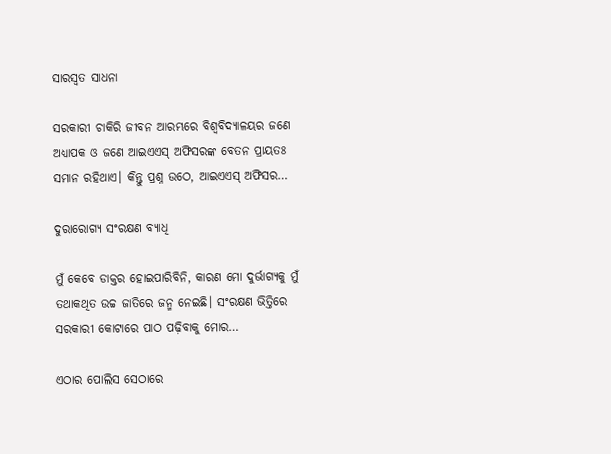ସାରସ୍ବତ ସାଧନା

ସରକାରୀ ଚାକିରି ଜୀବନ ଆରମ୍ଭରେ ବିଶ୍ୱବିଦ୍ୟାଳୟର ଜଣେ ଅଧ୍ୟାପକ ଓ ଜଣେ ଆଇଏଏସ୍‌ ଅଫିସରଙ୍କ ବେତନ ପ୍ରାୟତଃ ସମାନ ରହିଥାଏ। କିନ୍ତୁ ପ୍ରଶ୍ନ ଉଠେ, ଆଇଏଏସ୍‌ ଅଫିସର…

ଦୁରାରୋଗ୍ୟ ସଂରକ୍ଷଣ ବ୍ୟାଧି

ମୁଁ କେବେ ଡାକ୍ତର ହୋଇପାରିବିନି, କାରଣ ମୋ ଦୁର୍ଭାଗ୍ୟକୁ ମୁଁ ତଥାକଥିତ ଉଚ୍ଚ ଜାତିରେ ଜନ୍ମ ନେଇଛି। ସଂରକ୍ଷଣ ଭିତ୍ତିରେ ସରକାରୀ କୋଟାରେ ପାଠ ପଢ଼ିବାକୁ ମୋର…

ଏଠାର ପୋଲିସ ସେଠାରେ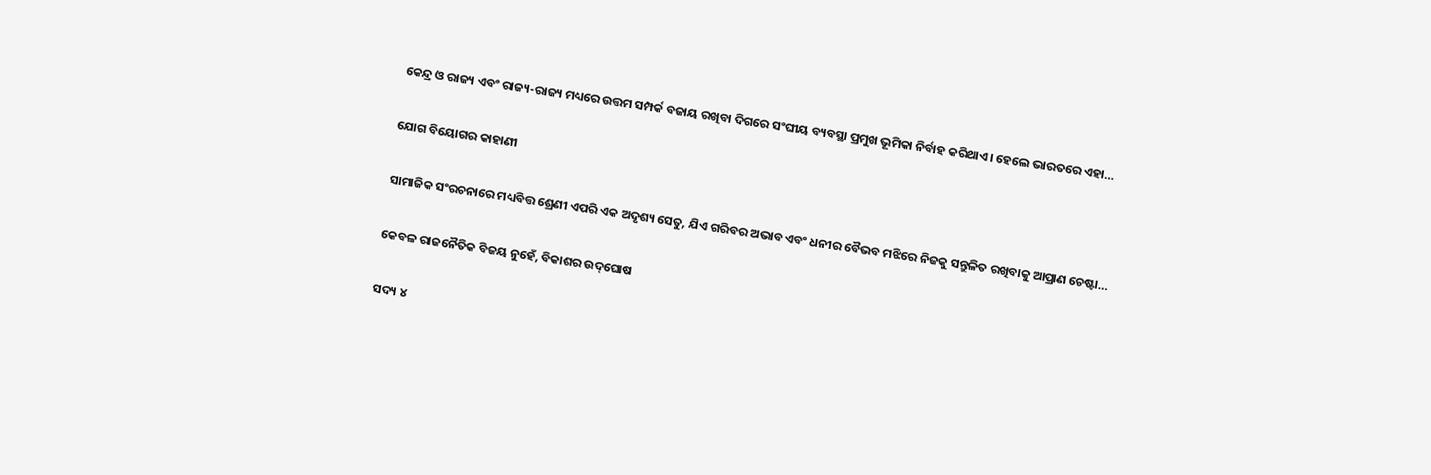କେନ୍ଦ୍ର ଓ ରାଜ୍ୟ ଏବଂ ରାଜ୍ୟ-ରାଜ୍ୟ ମଧ୍ୟରେ ଉତ୍ତମ ସମ୍ପର୍କ ବଜାୟ ରଖିବା ଦିଗରେ ସଂଘୀୟ ବ୍ୟବସ୍ଥା ପ୍ରମୁଖ ଭୂମିକା ନିର୍ବାହ କରିଥାଏ। ହେଲେ ଭାରତରେ ଏହା…

ଯୋଗ ବିୟୋଗର କାହାଣୀ

ସାମାଜିକ ସଂରଚନାରେ ମଧ୍ୟବିତ୍ତ ଶ୍ରେଣୀ ଏପରି ଏକ ଅଦୃଶ୍ୟ ସେତୁ, ଯିଏ ଗରିବର ଅଭାବ ଏବଂ ଧନୀର ବୈଭବ ମଝିରେ ନିଜକୁ ସନ୍ତୁଳିତ ରଖିବାକୁ ଆପ୍ରାଣ ଚେଷ୍ଟା…

କେବଳ ରାଜନୈତିକ ବିଜୟ ନୁହେଁ, ବିକାଶର ଉଦ୍‌ଘୋଷ

ସଦ୍ୟ ୪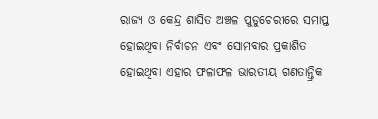ରାଜ୍ୟ ଓ କେନ୍ଦ୍ର ଶାସିତ ଅଞ୍ଚଳ ପୁଡୁଚେରୀରେ ସମାପ୍ତ ହୋଇଥିବା ନିର୍ବାଚନ ଏବଂ ସୋମବାର ପ୍ରକାଶିତ ହୋଇଥିବା ଏହାର ଫଳାଫଳ ଭାରତୀୟ ଗଣତାନ୍ତ୍ରିକ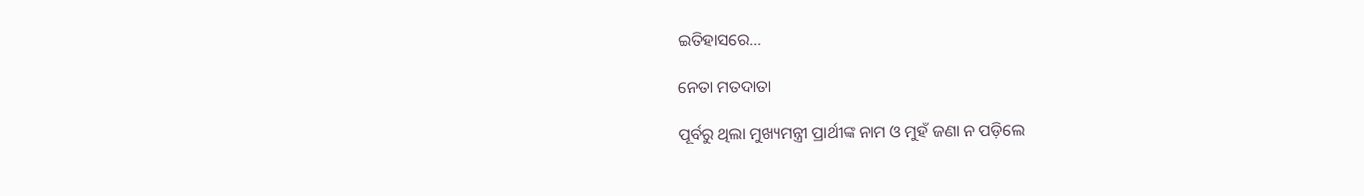ଇତିହାସରେ…

ନେତା ମତଦାତା

ପୂର୍ବରୁ ଥିଲା ମୁଖ୍ୟମନ୍ତ୍ରୀ ପ୍ରାର୍ଥୀଙ୍କ ନାମ ଓ ମୁହଁ ଜଣା ନ ପଡ଼ିଲେ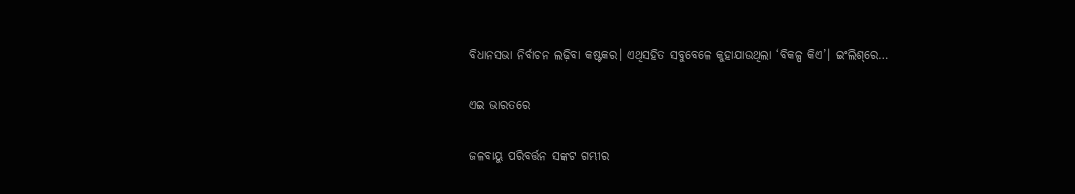ବିଧାନସଭା ନିର୍ବାଚନ ଲଢ଼ିବା କଷ୍ଟକର। ଏଥିସହିତ ସବୁବେଳେ କୁହାଯାଉଥିଲା ‘ବିକଳ୍ପ କିଏ’। ଇଂଲିଶ୍‌ରେ…

ଏଇ ଭାରତରେ

ଜଳବାୟୁ ପରିବର୍ତ୍ତନ ସଙ୍କଟ ଗମ୍ଭୀର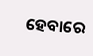ହେବାରେ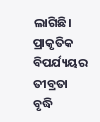ଲାଗିଛି। ପ୍ରାକୃତିକ ବିପର୍ଯ୍ୟୟର ତୀବ୍ରତା ବୃଦ୍ଧି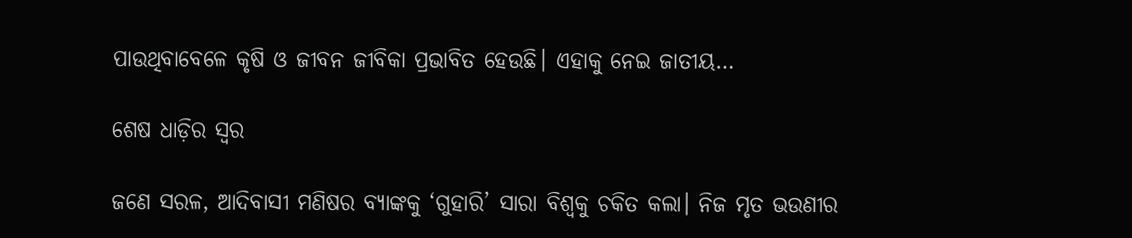ପାଉଥିବାବେଳେ କୃଷି ଓ ଜୀବନ ଜୀବିକା ପ୍ରଭାବିତ ହେଉଛି। ଏହାକୁ ନେଇ ଜାତୀୟ…

ଶେଷ ଧାଡ଼ିର ସ୍ବର

ଜଣେ ସରଳ, ଆଦିବାସୀ ମଣିଷର ବ୍ୟାଙ୍କକୁ ‘ଗୁହାରି’ ସାରା ବିଶ୍ୱକୁ ଚକିତ କଲା। ନିଜ ମୃତ ଭଉଣୀର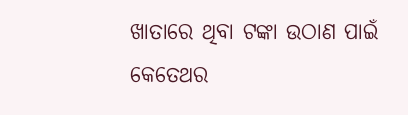ଖାତାରେ ଥିବା ଟଙ୍କା ଉଠାଣ ପାଇଁ କେତେଥର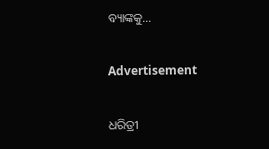ବ୍ୟାଙ୍କକୁ…

Advertisement

ଧରିତ୍ରୀ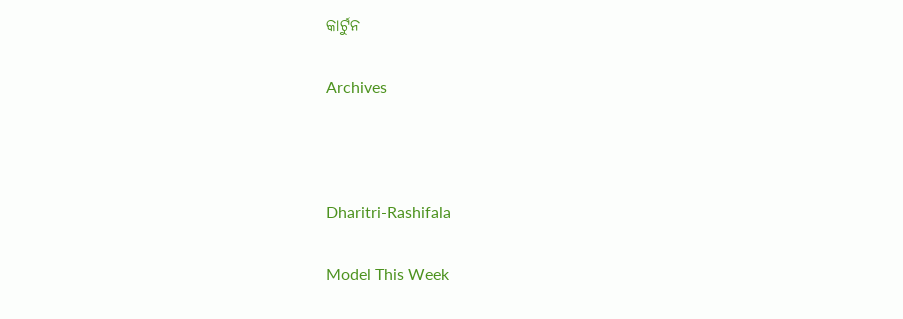କାର୍ଟୁନ

Archives



Dharitri-Rashifala

Model This Week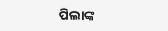ପିଲାଙ୍କ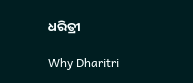ଧରିତ୍ରୀ

Why Dharitri